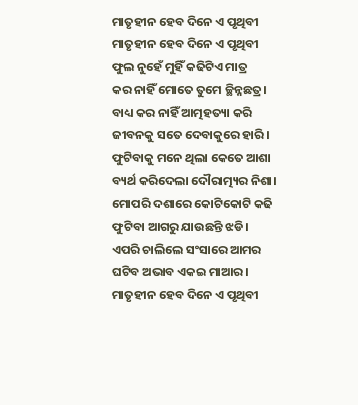ମାତୃହୀନ ହେବ ଦିନେ ଏ ପୃଥିବୀ
ମାତୃହୀନ ହେବ ଦିନେ ଏ ପୃଥିବୀ
ଫୁଲ ନୁହେଁ ମୁହିଁ କଢିଟିଏ ମାତ୍ର
କର ନାହିଁ ମୋତେ ତୁମେ ଚ୍ଛିନ୍ନଛତ୍ର।
ବାଧ୍ୟ କର ନାହିଁ ଆତ୍ମହତ୍ୟା କରି
ଜୀବନକୁ ସତେ ଦେବାକୁରେ ହାରି।
ଫୁଟିବାକୁ ମନେ ଥିଲା କେତେ ଆଶା
ବ୍ୟର୍ଥ କରିଦେଲା ଦୌରାତ୍ମ୍ୟର ନିଶା।
ମୋପରି ଦଶାରେ କୋଟିକୋଟି କଢି
ଫୁଟିବା ଆଗରୁ ଯାଉଛନ୍ତି ଝଡି।
ଏପରି ଚାଲିଲେ ସଂସାରେ ଆମର
ଘଟିବ ଅଭାବ ଏକଇ ମାଆର।
ମାତୃହୀନ ହେବ ଦିନେ ଏ ପୃଥିବୀ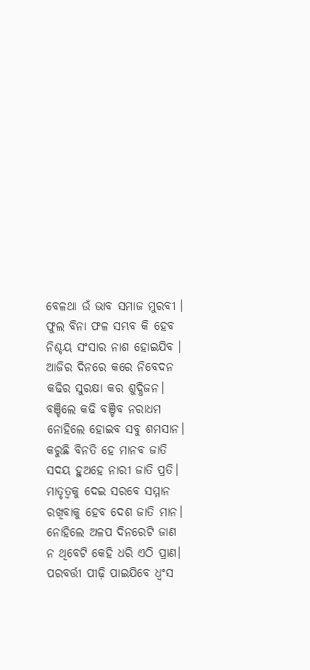ବେଳଥା ଉଁ ଭାବ ସମାଜ ମୁରବୀ ।
ଫୁଲ ବିନା ଫଳ ସମ୍ଭବ କି ହେବ
ନିଶ୍ଚୟ ସଂସାର ନାଶ ହୋଇଯିବ ।
ଆଜିର ଦିନରେ କରେ ନିବେଦନ
କଢିର ସୁରକ୍ଷା କର ଶୁଦ୍ଧିଜନ।
ବଞ୍ଚିଲେ କଢି ବଞ୍ଚିବ ନରାଧମ
ନୋହିଲେ ହୋଇବ ସବୁ ଶମସାନ।
କରୁଛି ବିନତି ହେ ମାନବ ଜାତି
ସଦୟ ହୁଅହେ ନାରୀ ଜାତି ପ୍ରତି।
ମାତୃତ୍ୱକୁ ଦେଇ ସରବେ ସମ୍ମାନ
ରଖିବାକୁ ହେବ ଦେଶ ଜାତି ମାନ।
ନୋହିଲେ ଅଳପ ଦିନରେଟି ଜାଣ
ନ ଥିବେଟି କେହି ଧରି ଏଠି ପ୍ରାଣ।
ପରବର୍ତ୍ତୀ ପୀଢ଼ି ପାଇଯିବେ ଧ୍ୱଂସ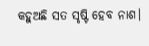କହୁଅଛି ସତ ସୃଷ୍ଟି ହେବ ନାଶ।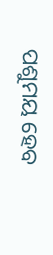ପଶୁମୟ ହେବ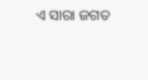ଏ ସାରା ଜଗତ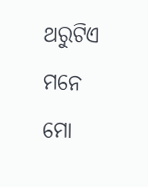ଥରୁଟିଏ ମନେ ମୋ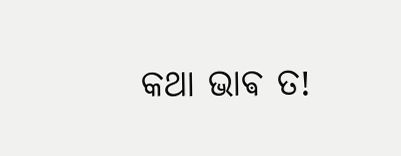କଥା ଭାଵ ତ!